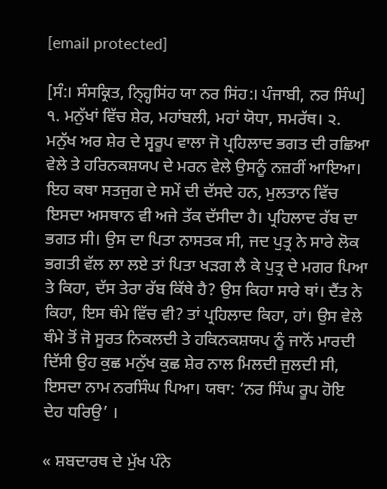[email protected]

[ਸੰ:। ਸੰਸਕ੍ਰਿਤ, ਨ੍ਹ੍ਹਿਸਿਂਹ ਯਾ ਨਰ ਸਿਂਹ:। ਪੰਜਾਬੀ, ਨਰ ਸਿੰਘ] ੧. ਮਨੁੱਖਾਂ ਵਿੱਚ ਸ਼ੇਰ, ਮਹਾਂਬਲੀ, ਮਹਾਂ ਯੋਧਾ, ਸਮਰੱਥ। ੨. ਮਨੁੱਖ ਅਰ ਸ਼ੇਰ ਦੇ ਸ੍ਵਰੂਪ ਵਾਲਾ ਜੋ ਪ੍ਰਹਿਲਾਦ ਭਗਤ ਦੀ ਰਛਿਆ ਵੇਲੇ ਤੇ ਹਰਿਨਕਸ਼ਯਪ ਦੇ ਮਰਨ ਵੇਲੇ ਉਸਨੂੰ ਨਜ਼ਰੀਂ ਆਇਆ। ਇਹ ਕਥਾ ਸਤਜੁਗ ਦੇ ਸਮੇਂ ਦੀ ਦੱਸਦੇ ਹਨ, ਮੁਲਤਾਨ ਵਿੱਚ ਇਸਦਾ ਅਸਥਾਨ ਵੀ ਅਜੇ ਤੱਕ ਦੱਸੀਦਾ ਹੈ। ਪ੍ਰਹਿਲਾਦ ਰੱਬ ਦਾ ਭਗਤ ਸੀ। ਉਸ ਦਾ ਪਿਤਾ ਨਾਸਤਕ ਸੀ, ਜਦ ਪੁਤ੍ਰ ਨੇ ਸਾਰੇ ਲੋਕ ਭਗਤੀ ਵੱਲ ਲਾ ਲਏ ਤਾਂ ਪਿਤਾ ਖੜਗ ਲੈ ਕੇ ਪੁਤ੍ਰ ਦੇ ਮਗਰ ਪਿਆ ਤੇ ਕਿਹਾ, ਦੱਸ ਤੇਰਾ ਰੱਬ ਕਿੱਥੇ ਹੈ? ਉਸ ਕਿਹਾ ਸਾਰੇ ਥਾਂ। ਦੈਂਤ ਨੇ ਕਿਹਾ, ਇਸ ਥੰਮੇ ਵਿੱਚ ਵੀ? ਤਾਂ ਪ੍ਰਹਿਲਾਦ ਕਿਹਾ, ਹਾਂ। ਉਸ ਵੇਲੇ ਥੰਮੇ ਤੋਂ ਜੋ ਸੂਰਤ ਨਿਕਲਦੀ ਤੇ ਹਕਿਨਕਸ਼ਯਪ ਨੂੰ ਜਾਨੋਂ ਮਾਰਦੀ ਦਿੱਸੀ ਉਹ ਕੁਛ ਮਨੁੱਖ ਕੁਛ ਸ਼ੇਰ ਨਾਲ ਮਿਲਦੀ ਜੁਲਦੀ ਸੀ, ਇਸਦਾ ਨਾਮ ਨਰਸਿੰਘ ਪਿਆ। ਯਥਾ: ‘ਨਰ ਸਿੰਘ ਰੂਪ ਹੋਇ ਦੇਹ ਧਰਿਉ’ ।

« ਸ਼ਬਦਾਰਥ ਦੇ ਮੁੱਖ ਪੰਨੇ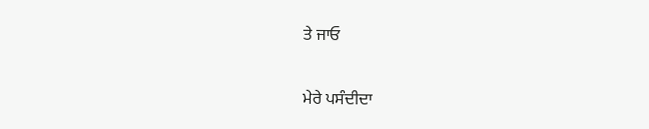ਤੇ ਜਾਓ

ਮੇਰੇ ਪਸੰਦੀਦਾ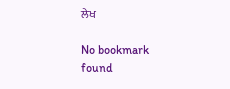ਲੇਖ

No bookmark found